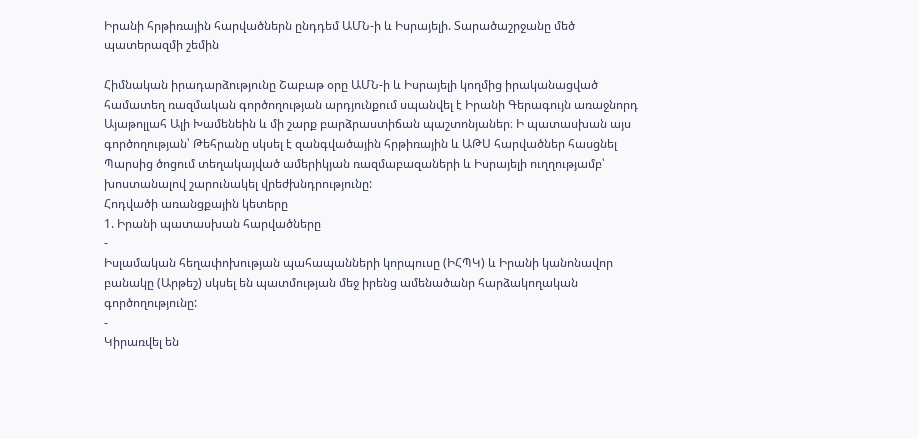Իրանի հրթիռային հարվածներն ընդդեմ ԱՄՆ-ի և Իսրայելի. Տարածաշրջանը մեծ պատերազմի շեմին

Հիմնական իրադարձությունը Շաբաթ օրը ԱՄՆ-ի և Իսրայելի կողմից իրականացված համատեղ ռազմական գործողության արդյունքում սպանվել է Իրանի Գերագույն առաջնորդ Այաթոլլահ Ալի Խամենեին և մի շարք բարձրաստիճան պաշտոնյաներ։ Ի պատասխան այս գործողության՝ Թեհրանը սկսել է զանգվածային հրթիռային և ԱԹՍ հարվածներ հասցնել Պարսից ծոցում տեղակայված ամերիկյան ռազմաբազաների և Իսրայելի ուղղությամբ՝ խոստանալով շարունակել վրեժխնդրությունը:
Հոդվածի առանցքային կետերը
1. Իրանի պատասխան հարվածները
-
Իսլամական հեղափոխության պահապանների կորպուսը (ԻՀՊԿ) և Իրանի կանոնավոր բանակը (Արթեշ) սկսել են պատմության մեջ իրենց ամենածանր հարձակողական գործողությունը:
-
Կիրառվել են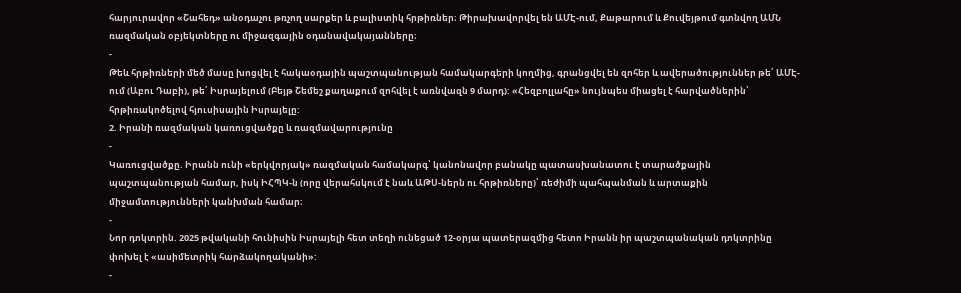հարյուրավոր «Շահեդ» անօդաչու թռչող սարքեր և բալիստիկ հրթիռներ։ Թիրախավորվել են ԱՄԷ-ում, Քաթարում և Քուվեյթում գտնվող ԱՄՆ ռազմական օբյեկտները ու միջազգային օդանավակայանները։
-
Թեև հրթիռների մեծ մասը խոցվել է հակաօդային պաշտպանության համակարգերի կողմից, գրանցվել են զոհեր և ավերածություններ թե՛ ԱՄԷ-ում (Աբու Դաբի), թե՛ Իսրայելում (Բեյթ Շեմեշ քաղաքում զոհվել է առնվազն 9 մարդ): «Հեզբոլլահը» նույնպես միացել է հարվածներին՝ հրթիռակոծելով հյուսիսային Իսրայելը:
2. Իրանի ռազմական կառուցվածքը և ռազմավարությունը
-
Կառուցվածքը. Իրանն ունի «երկվորյակ» ռազմական համակարգ՝ կանոնավոր բանակը պատասխանատու է տարածքային պաշտպանության համար, իսկ ԻՀՊԿ-ն (որը վերահսկում է նաև ԱԹՍ-ներն ու հրթիռները)՝ ռեժիմի պահպանման և արտաքին միջամտությունների կանխման համար։
-
Նոր դոկտրին. 2025 թվականի հունիսին Իսրայելի հետ տեղի ունեցած 12-օրյա պատերազմից հետո Իրանն իր պաշտպանական դոկտրինը փոխել է «ասիմետրիկ հարձակողականի»:
-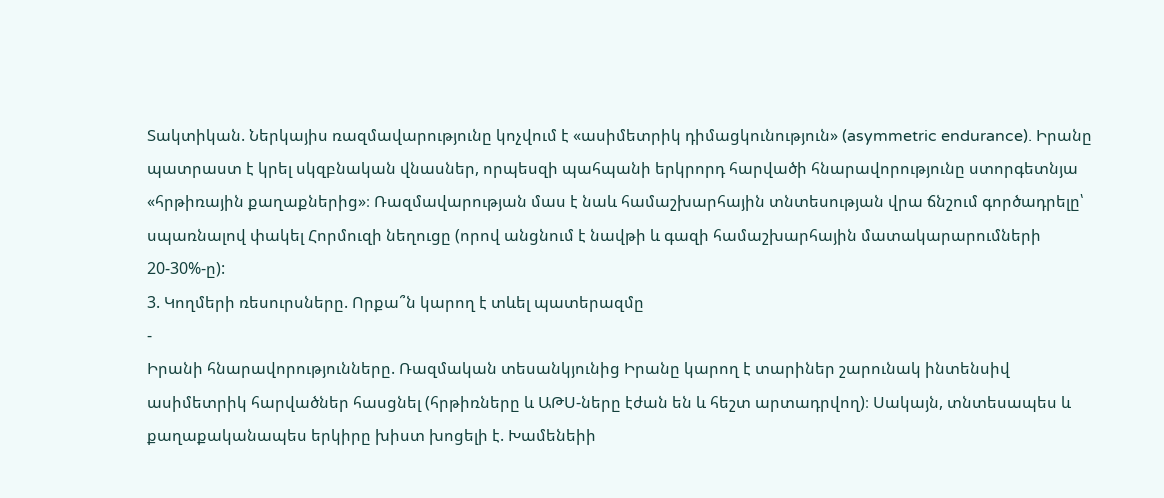Տակտիկան. Ներկայիս ռազմավարությունը կոչվում է «ասիմետրիկ դիմացկունություն» (asymmetric endurance). Իրանը պատրաստ է կրել սկզբնական վնասներ, որպեսզի պահպանի երկրորդ հարվածի հնարավորությունը ստորգետնյա «հրթիռային քաղաքներից»։ Ռազմավարության մաս է նաև համաշխարհային տնտեսության վրա ճնշում գործադրելը՝ սպառնալով փակել Հորմուզի նեղուցը (որով անցնում է նավթի և գազի համաշխարհային մատակարարումների 20-30%-ը):
3. Կողմերի ռեսուրսները. Որքա՞ն կարող է տևել պատերազմը
-
Իրանի հնարավորությունները. Ռազմական տեսանկյունից Իրանը կարող է տարիներ շարունակ ինտենսիվ ասիմետրիկ հարվածներ հասցնել (հրթիռները և ԱԹՍ-ները էժան են և հեշտ արտադրվող)։ Սակայն, տնտեսապես և քաղաքականապես երկիրը խիստ խոցելի է. Խամենեիի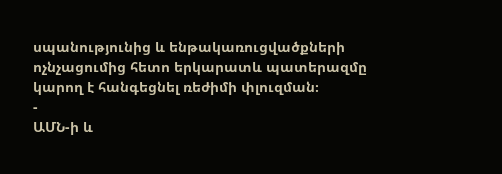սպանությունից և ենթակառուցվածքների ոչնչացումից հետո երկարատև պատերազմը կարող է հանգեցնել ռեժիմի փլուզման։
-
ԱՄՆ-ի և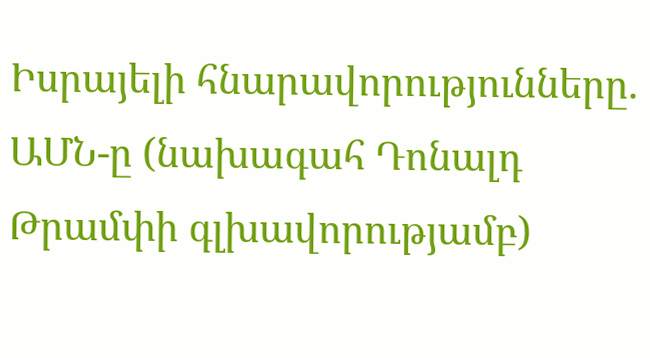Իսրայելի հնարավորությունները. ԱՄՆ-ը (նախագահ Դոնալդ Թրամփի գլխավորությամբ)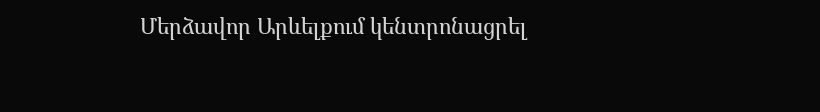Մերձավոր Արևելքում կենտրոնացրել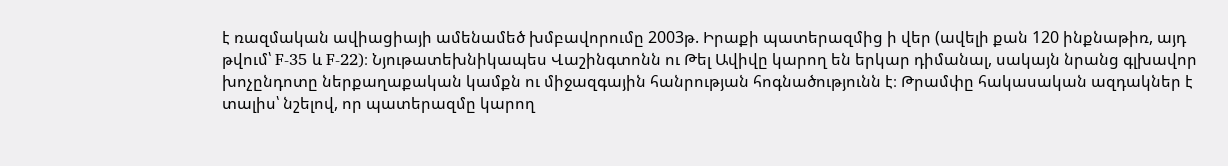է ռազմական ավիացիայի ամենամեծ խմբավորումը 2003թ. Իրաքի պատերազմից ի վեր (ավելի քան 120 ինքնաթիռ, այդ թվում՝ F-35 և F-22)։ Նյութատեխնիկապես Վաշինգտոնն ու Թել Ավիվը կարող են երկար դիմանալ, սակայն նրանց գլխավոր խոչընդոտը ներքաղաքական կամքն ու միջազգային հանրության հոգնածությունն է։ Թրամփը հակասական ազդակներ է տալիս՝ նշելով, որ պատերազմը կարող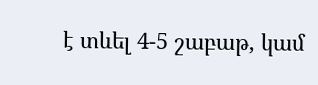է տևել 4-5 շաբաթ, կամ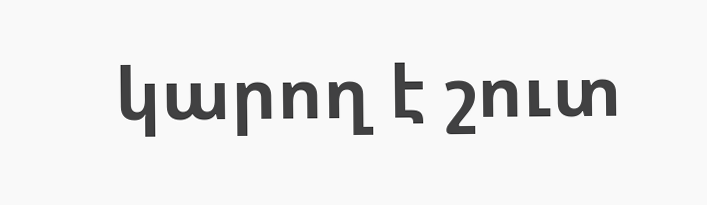կարող է շուտ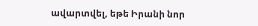ավարտվել, եթե Իրանի նոր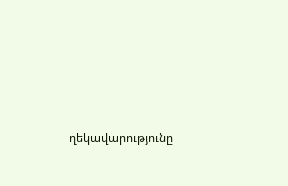ղեկավարությունը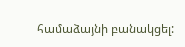համաձայնի բանակցել: